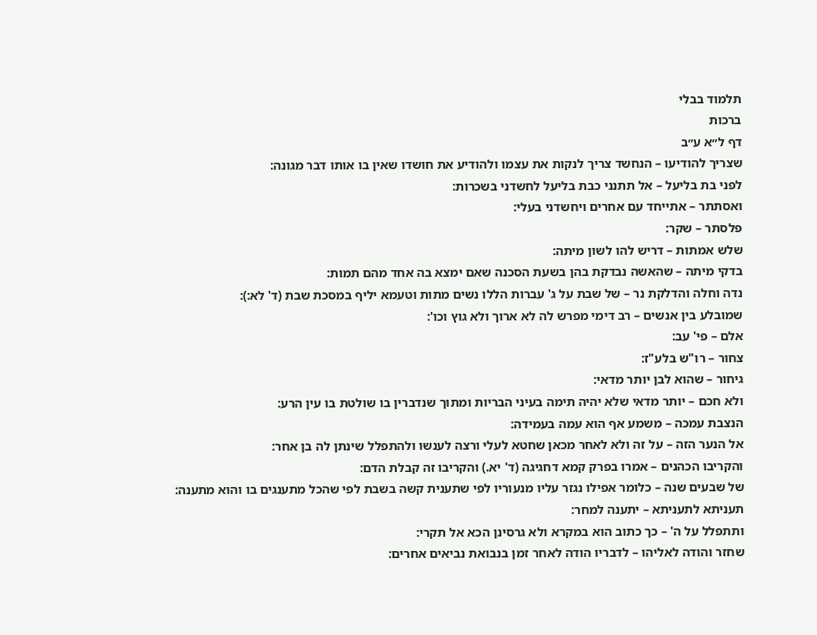תלמוד בבלי
ברכות
דף ל״א ע״ב
שצריך להודיעו – הנחשד צריך לנקות את עצמו ולהודיע את חושדו שאין בו אותו דבר מגונה:
לפני בת בליעל – אל תתנני כבת בליעל לחשדני בשכרות:
ואסתתר – אתייחד עם אחרים ויחשדני בעלי:
פלסתר – שקר:
שלש אמתות – דריש להו לשון מיתה:
בדקי מיתה – שהאשה נבדקת בהן בשעת הסכנה שאם ימצא בה אחד מהם תמות:
נדה וחלה והדלקת נר – של שבת על ג' עברות הללו נשים מתות וטעמא יליף במסכת שבת (ד' לא:):
שמובלע בין אנשים – רב דימי מפרש לה לא ארוך ולא גוץ וכו':
אלם – פי' עב:
צחור – רו"ש בלע"ז:
גיחור – שהוא לבן יותר מדאי:
ולא חכם – יותר מדאי שלא יהיה תימה בעיני הבריות ומתוך שנדברין בו שולטת בו עין הרע:
הנצבת עמכה – משמע אף הוא עמה בעמידה:
אל הנער הזה – על זה ולא לאחר מכאן שחטא לעלי ורצה לענשו ולהתפלל שינתן לה בן אחר:
והקריבו הכהנים – אמרו בפרק קמא דחגיגה (ד' יא.) והקריבו זה קבלת הדם:
של שבעים שנה – כלומר אפילו נגזר עליו מנעוריו לפי שתענית קשה בשבת לפי שהכל מתענגים בו והוא מתענה:
תעניתא לתעניתא – יתענה למחר:
ותתפלל על ה' – כך כתוב הוא במקרא ולא גרסינן הכא אל תקרי:
שחזר והודה לאליהו – לדבריו הודה לאחר זמן בנבואת נביאים אחרים: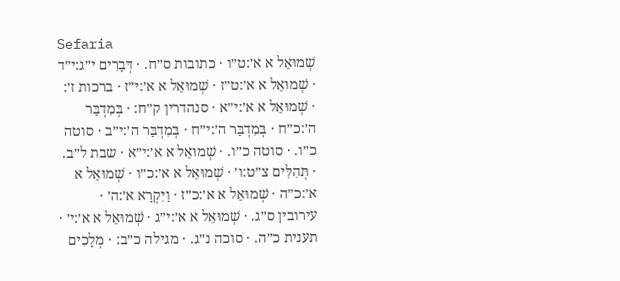Sefaria
שְׁמוּאֵל א א׳:ט״ו · כתובות ס״ח. · דְּבָרִים י״ג:י״ד · שְׁמוּאֵל א א׳:ט״ז · שְׁמוּאֵל א א׳:י״ז · ברכות ז׳: · שְׁמוּאֵל א א׳:י״א · סנהדרין ק״ח: · בְּמִדְבַּר ה׳:כ״ח · בְּמִדְבַּר ה׳:י״ח · בְּמִדְבַּר ה׳:י״ב · סוטה כ״ו. · סוטה כ״ו. · שְׁמוּאֵל א א׳:י״א · שבת ל״ב. · תְּהִלִּים צ״ט:ו׳ · שְׁמוּאֵל א א׳:כ״ו · שְׁמוּאֵל א א׳:כ״ה · שְׁמוּאֵל א א׳:כ״ז · וַיִּקְרָא א׳:ה׳ · עירובין ס״ג. · שְׁמוּאֵל א א׳:י״ג · שְׁמוּאֵל א א׳:י׳ · תענית כ״ה. · סוכה נ״ג. · מגילה כ״ב: · מְלָכִים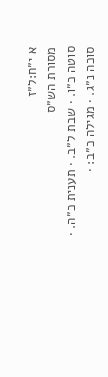א י״ח:ל״ז
מסורת הש״ס
סוטה כ״ו. · שבת ל״ב. · תענית כ״ה. · סוכה נ״ג. · מגילה כ״ב: ·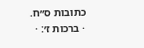כתובות ס״ח. · ברכות ז׳: ·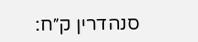סנהדרין ק״ח: